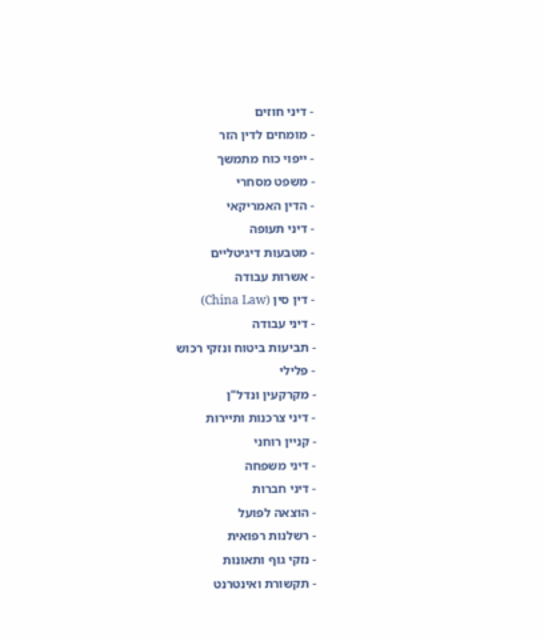- דיני חוזים
- מומחים לדין הזר
- ייפוי כוח מתמשך
- משפט מסחרי
- הדין האמריקאי
- דיני תעופה
- מטבעות דיגיטליים
- אשרות עבודה
- דין סין (China Law)
- דיני עבודה
- תביעות ביטוח ונזקי רכוש
- פלילי
- מקרקעין ונדל"ן
- דיני צרכנות ותיירות
- קניין רוחני
- דיני משפחה
- דיני חברות
- הוצאה לפועל
- רשלנות רפואית
- נזקי גוף ותאונות
- תקשורת ואינטרנט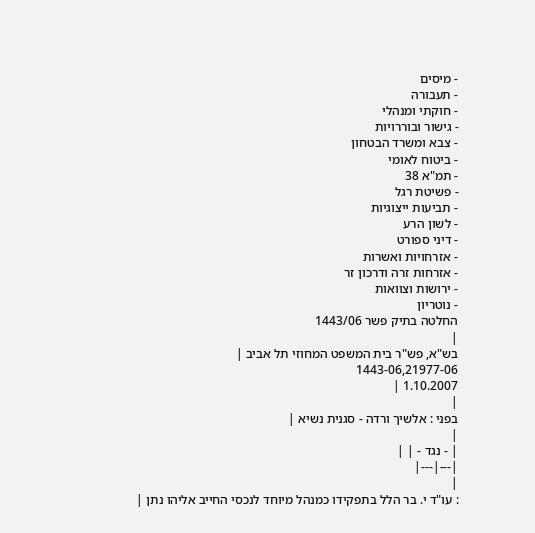- מיסים
- תעבורה
- חוקתי ומנהלי
- גישור ובוררויות
- צבא ומשרד הבטחון
- ביטוח לאומי
- תמ"א 38
- פשיטת רגל
- תביעות ייצוגיות
- לשון הרע
- דיני ספורט
- אזרחויות ואשרות
- אזרחות זרה ודרכון זר
- ירושות וצוואות
- נוטריון
החלטה בתיק פשר 1443/06
|
בש"א, פש"ר בית המשפט המחוזי תל אביב |
1443-06,21977-06
1.10.2007 |
|
בפני : אלשיך ורדה - סגנית נשיא |
|
| - נגד - | |
|---|---|
|
: עו"ד י. בר הלל בתפקידו כמנהל מיוחד לנכסי החייב אליהו נתן |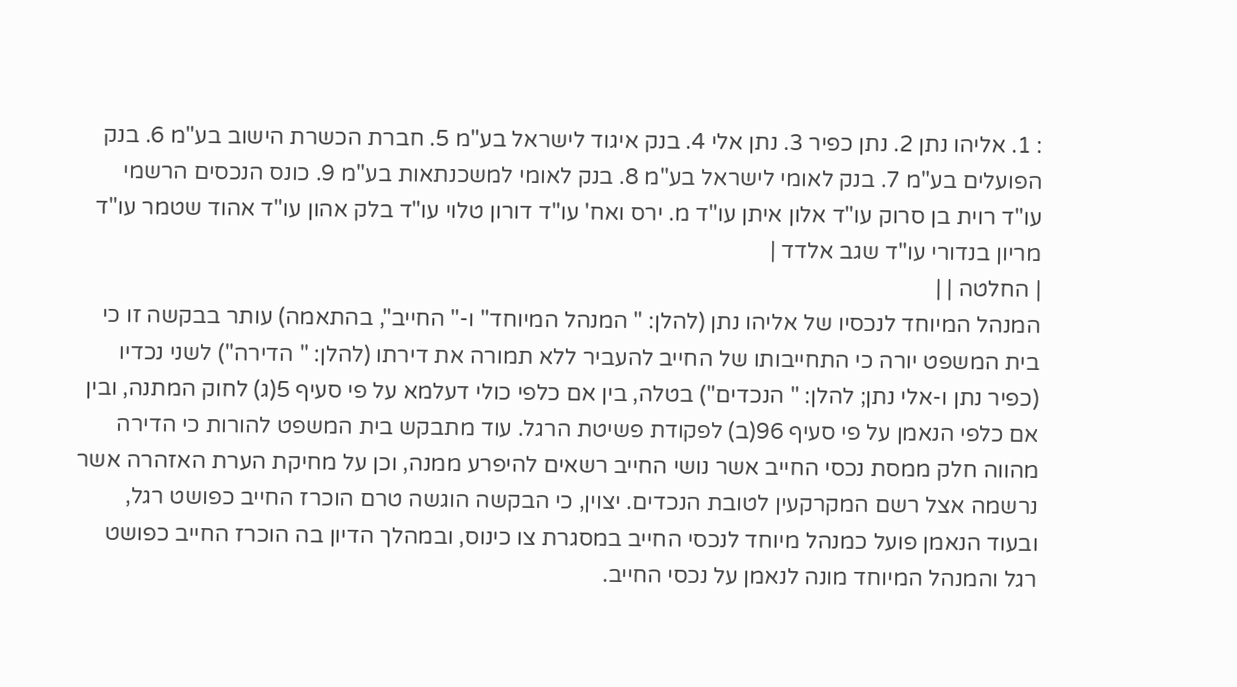: 1. אליהו נתן 2. נתן כפיר 3. נתן אלי 4. בנק איגוד לישראל בע"מ 5. חברת הכשרת הישוב בע"מ 6. בנק הפועלים בע"מ 7. בנק לאומי לישראל בע"מ 8. בנק לאומי למשכנתאות בע"מ 9. כונס הנכסים הרשמי עו"ד רוית בן סרוק עו"ד אלון איתן עו"ד מ. ירס ואח' עו"ד דורון טלוי עו"ד בלק אהון עו"ד אהוד שטמר עו"ד מריון בנדורי עו"ד שגב אלדד |
| החלטה | |
המנהל המיוחד לנכסיו של אליהו נתן (להלן: " המנהל המיוחד" ו-" החייב", בהתאמה) עותר בבקשה זו כי בית המשפט יורה כי התחייבותו של החייב להעביר ללא תמורה את דירתו (להלן: " הדירה") לשני נכדיו (כפיר נתן ו-אלי נתן; להלן: " הנכדים") בטלה, בין אם כלפי כולי דעלמא על פי סעיף 5(ג) לחוק המתנה, ובין אם כלפי הנאמן על פי סעיף 96(ב) לפקודת פשיטת הרגל. עוד מתבקש בית המשפט להורות כי הדירה מהווה חלק ממסת נכסי החייב אשר נושי החייב רשאים להיפרע ממנה, וכן על מחיקת הערת האזהרה אשר נרשמה אצל רשם המקרקעין לטובת הנכדים. יצוין, כי הבקשה הוגשה טרם הוכרז החייב כפושט רגל, ובעוד הנאמן פועל כמנהל מיוחד לנכסי החייב במסגרת צו כינוס, ובמהלך הדיון בה הוכרז החייב כפושט רגל והמנהל המיוחד מונה לנאמן על נכסי החייב.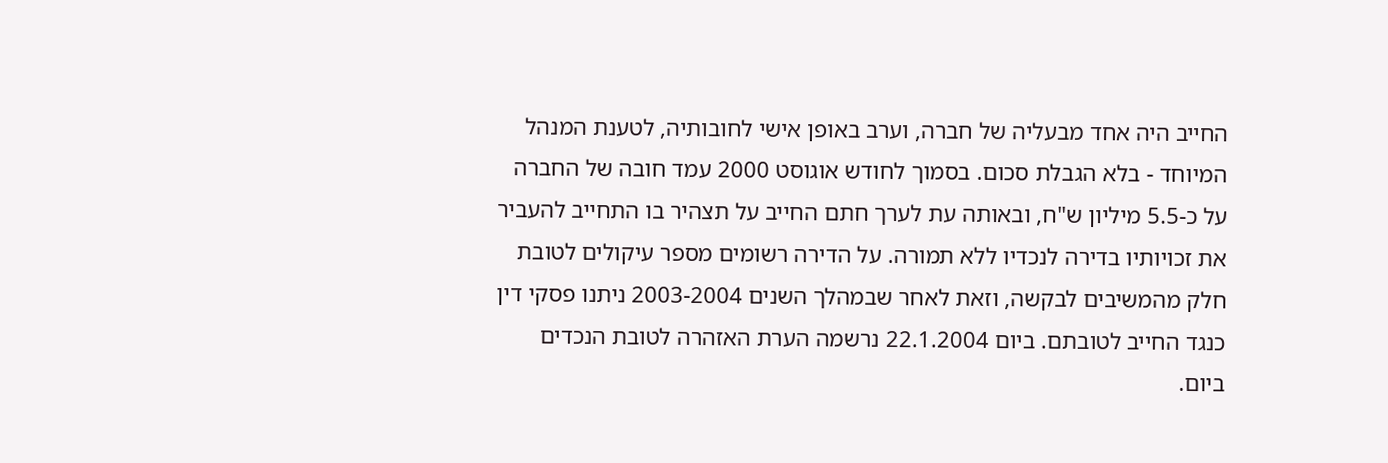החייב היה אחד מבעליה של חברה, וערב באופן אישי לחובותיה, לטענת המנהל המיוחד - בלא הגבלת סכום. בסמוך לחודש אוגוסט 2000 עמד חובה של החברה על כ-5.5 מיליון ש"ח, ובאותה עת לערך חתם החייב על תצהיר בו התחייב להעביר את זכויותיו בדירה לנכדיו ללא תמורה. על הדירה רשומים מספר עיקולים לטובת חלק מהמשיבים לבקשה, וזאת לאחר שבמהלך השנים 2003-2004 ניתנו פסקי דין כנגד החייב לטובתם. ביום 22.1.2004 נרשמה הערת האזהרה לטובת הנכדים ביום.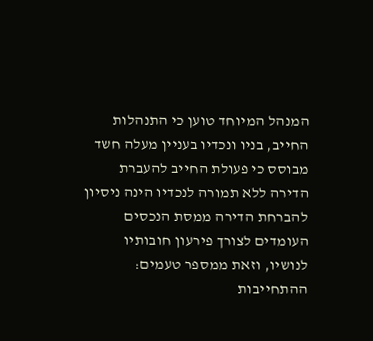המנהל המיוחד טוען כי התנהלות החייב, בניו ונכדיו בעניין מעלה חשד מבוסס כי פעולת החייב להעברת הדירה ללא תמורה לנכדיו הינה ניסיון להברחת הדירה ממסת הנכסים העומדים לצורך פירעון חובותיו לנושיו, וזאת ממספר טעמים: ההתחייבות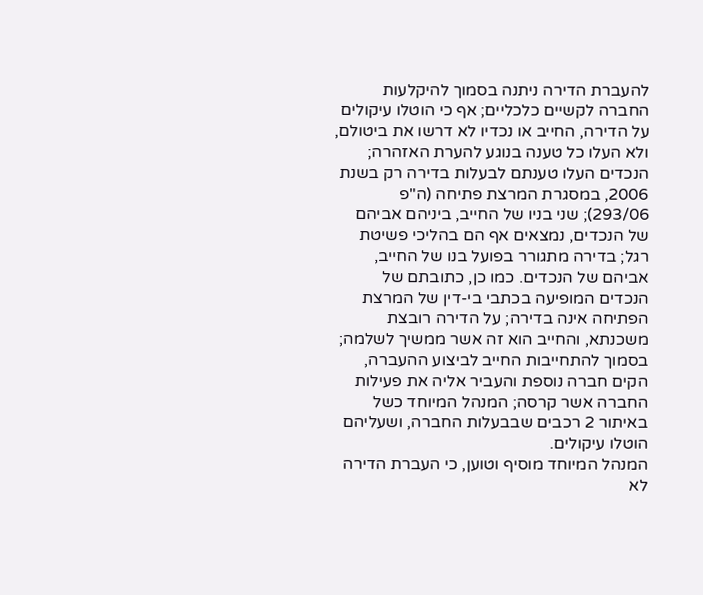להעברת הדירה ניתנה בסמוך להיקלעות החברה לקשיים כלכליים; אף כי הוטלו עיקולים על הדירה, החייב או נכדיו לא דרשו את ביטולם, ולא העלו כל טענה בנוגע להערת האזהרה; הנכדים העלו טענתם לבעלות בדירה רק בשנת 2006, במסגרת המרצת פתיחה (ה"פ 293/06); שני בניו של החייב, ביניהם אביהם של הנכדים, נמצאים אף הם בהליכי פשיטת רגל; בדירה מתגורר בפועל בנו של החייב, אביהם של הנכדים. כמו כן, כתובתם של הנכדים המופיעה בכתבי בי-דין של המרצת הפתיחה אינה בדירה; על הדירה רובצת משכנתא, והחייב הוא זה אשר ממשיך לשלמה; בסמוך להתחייבות החייב לביצוע ההעברה, הקים חברה נוספת והעביר אליה את פעילות החברה אשר קרסה; המנהל המיוחד כשל באיתור 2 רכבים שבבעלות החברה, ושעליהם הוטלו עיקולים.
המנהל המיוחד מוסיף וטוען, כי העברת הדירה לא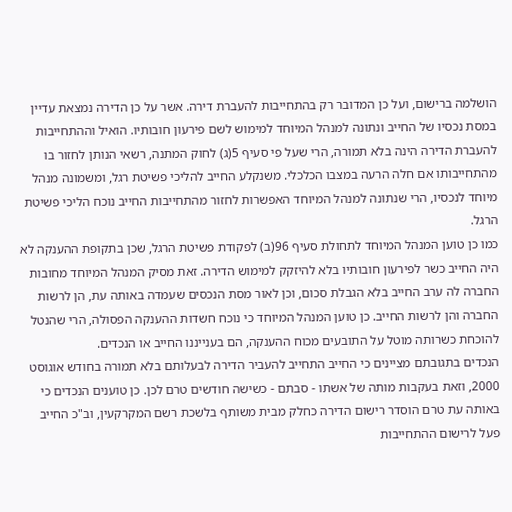הושלמה ברישום, ועל כן המדובר רק בהתחייבות להעברת דירה. אשר על כן הדירה נמצאת עדיין במסת נכסיו של החייב ונתונה למנהל המיוחד למימוש לשם פירעון חובותיו. הואיל וההתחייבות להעברת הדירה הינה בלא תמורה, הרי שעל פי סעיף 5(ג) לחוק המתנה, רשאי הנותן לחזור בו מהתחייבותו אם חלה הרעה במצבו הכלכלי. משנקלע החייב להליכי פשיטת רגל, ומשמונה מנהל מיוחד לנכסיו, הרי שנתונה למנהל המיוחד האפשרות לחזור מהתחייבות החייב נוכח הליכי פשיטת הרגל.
כמו כן טוען המנהל המיוחד לתחולת סעיף 96(ב) לפקודת פשיטת הרגל, שכן בתקופת ההענקה לא היה החייב כשר לפירעון חובותיו בלא להיזקק למימוש הדירה. זאת מסיק המנהל המיוחד מחובות החברה לה ערב החייב בלא הגבלת סכום, וכן לאור מסת הנכסים שעמדה באותה עת, הן לרשות החברה והן לרשות החייב. כן טוען המנהל המיוחד כי נוכח חשדות ההענקה הפסולה, הרי שהנטל להוכחת כשרותה מוטל על התובעים מכוח ההענקה, הם בענייננו החייב או הנכדים.
הנכדים בתגובתם מציינים כי החייב התחייב להעביר הדירה לבעלותם בלא תמורה בחודש אוגוסט 2000, וזאת בעקבות מותה של אשתו - סבתם - כשישה חודשים טרם לכן. כן טוענים הנכדים כי באותה עת טרם הוסדר רישום הדירה כחלק מבית משותף בלשכת רשם המקרקעין, וב"כ החייב פעל לרישום ההתחייבות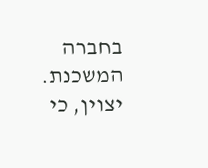בחברה המשכנת. יצוין, כי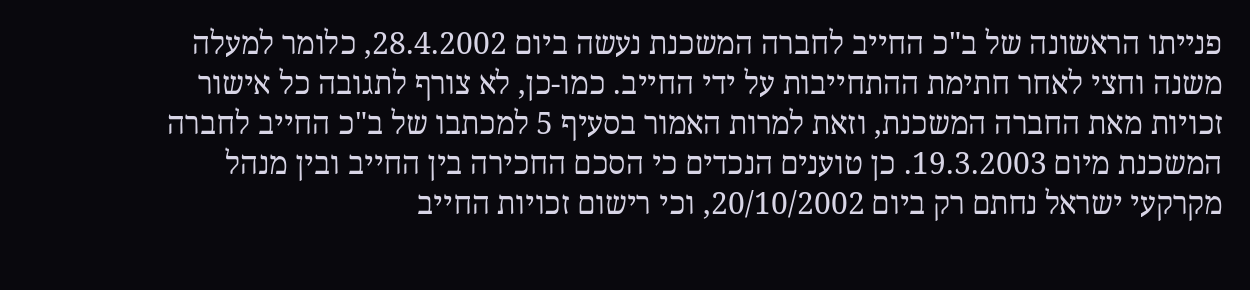פנייתו הראשונה של ב"כ החייב לחברה המשכנת נעשה ביום 28.4.2002, כלומר למעלה משנה וחצי לאחר חתימת ההתחייבות על ידי החייב. כמו-כן, לא צורף לתגובה כל אישור זכויות מאת החברה המשכנת, וזאת למרות האמור בסעיף 5 למכתבו של ב"כ החייב לחברה המשכנת מיום 19.3.2003. כן טוענים הנכדים כי הסכם החכירה בין החייב ובין מנהל מקרקעי ישראל נחתם רק ביום 20/10/2002, וכי רישום זכויות החייב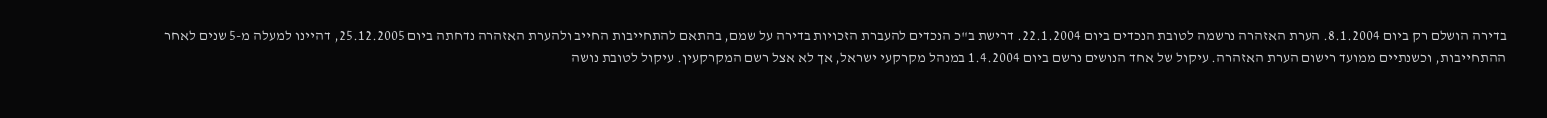בדירה הושלם רק ביום 8.1.2004. הערת האזהרה נרשמה לטובת הנכדים ביום 22.1.2004. דרישת ב"כ הנכדים להעברת הזכויות בדירה על שמם, בהתאם להתחייבות החייב ולהערת האזהרה נדחתה ביום 25.12.2005, דהיינו למעלה מ-5 שנים לאחר ההתחייבות, וכשנתיים ממועד רישום הערת האזהרה. עיקול של אחד הנושים נרשם ביום 1.4.2004 במנהל מקרקעי ישראל, אך לא אצל רשם המקרקעין. עיקול לטובת נושה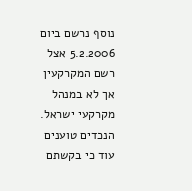נוסף נרשם ביום 5.2.2006 אצל רשם המקרקעין אך לא במנהל מקרקעי ישראל.
הנכדים טוענים עוד כי בקשתם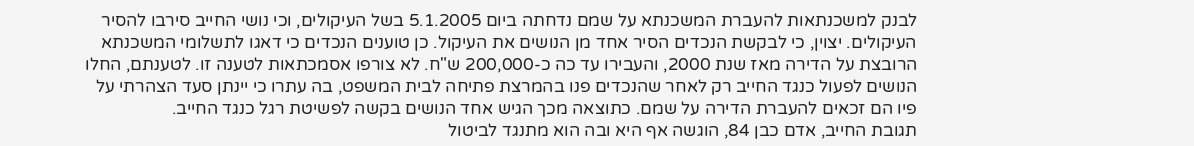לבנק למשכנתאות להעברת המשכנתא על שמם נדחתה ביום 5.1.2005 בשל העיקולים, וכי נושי החייב סירבו להסיר העיקולים. יצוין, כי לבקשת הנכדים הסיר אחד מן הנושים את העיקול. כן טוענים הנכדים כי דאגו לתשלומי המשכנתא הרובצת על הדירה מאז שנת 2000, והעבירו עד כה כ-200,000 ש"ח. לא צורפו אסמכתאות לטענה זו. לטענתם, החלו הנושים לפעול כנגד החייב רק לאחר שהנכדים פנו בהמרצת פתיחה לבית המשפט, בה עתרו כי יינתן סעד הצהרתי על פיו הם זכאים להעברת הדירה על שמם. כתוצאה מכך הגיש אחד הנושים בקשה לפשיטת רגל כנגד החייב.
תגובת החייב, אדם כבן 84, הוגשה אף היא ובה הוא מתנגד לביטול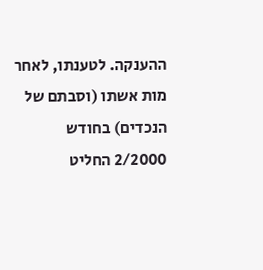ההענקה. לטענתו, לאחר מות אשתו (וסבתם של הנכדים) בחודש 2/2000 החליט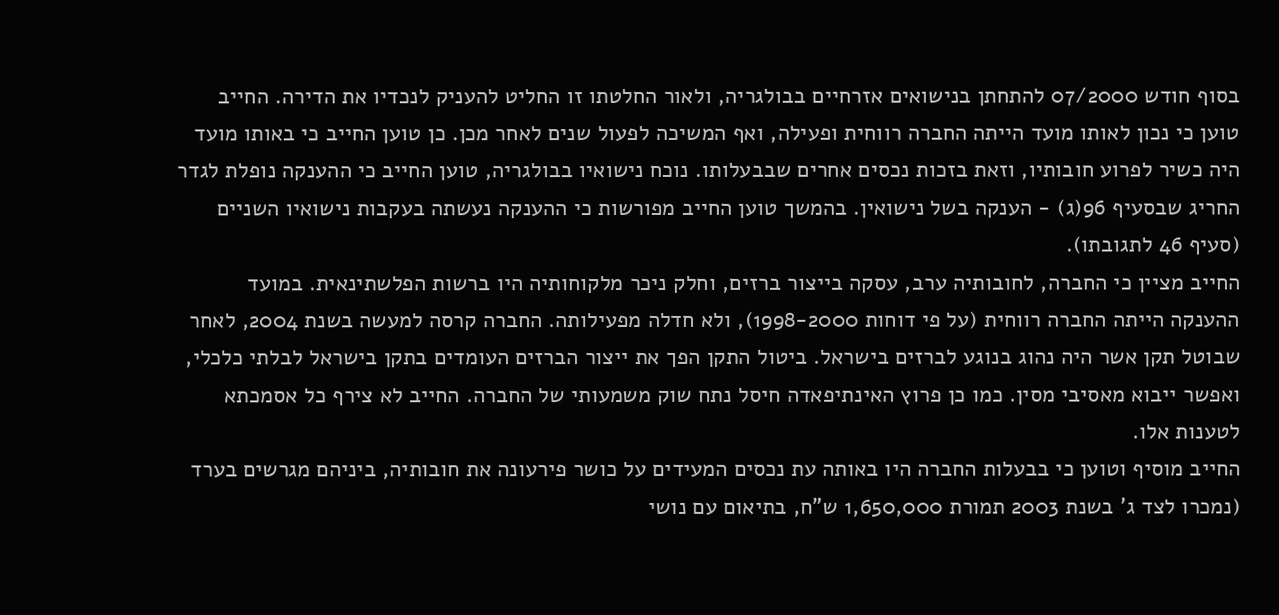בסוף חודש 07/2000 להתחתן בנישואים אזרחיים בבולגריה, ולאור החלטתו זו החליט להעניק לנכדיו את הדירה. החייב טוען כי נכון לאותו מועד הייתה החברה רווחית ופעילה, ואף המשיכה לפעול שנים לאחר מכן. כן טוען החייב כי באותו מועד היה כשיר לפרוע חובותיו, וזאת בזכות נכסים אחרים שבבעלותו. נוכח נישואיו בבולגריה, טוען החייב כי ההענקה נופלת לגדר החריג שבסעיף 96(ג) - הענקה בשל נישואין. בהמשך טוען החייב מפורשות כי ההענקה נעשתה בעקבות נישואיו השניים (סעיף 46 לתגובתו).
החייב מציין כי החברה, לחובותיה ערב, עסקה בייצור ברזים, וחלק ניכר מלקוחותיה היו ברשות הפלשתינאית. במועד ההענקה הייתה החברה רווחית (על פי דוחות 1998-2000), ולא חדלה מפעילותה. החברה קרסה למעשה בשנת 2004, לאחר שבוטל תקן אשר היה נהוג בנוגע לברזים בישראל. ביטול התקן הפך את ייצור הברזים העומדים בתקן בישראל לבלתי כלכלי, ואפשר ייבוא מאסיבי מסין. כמו כן פרוץ האינתיפאדה חיסל נתח שוק משמעותי של החברה. החייב לא צירף כל אסמכתא לטענות אלו.
החייב מוסיף וטוען כי בבעלות החברה היו באותה עת נכסים המעידים על כושר פירעונה את חובותיה, ביניהם מגרשים בערד (נמכרו לצד ג' בשנת 2003 תמורת 1,650,000 ש"ח, בתיאום עם נושי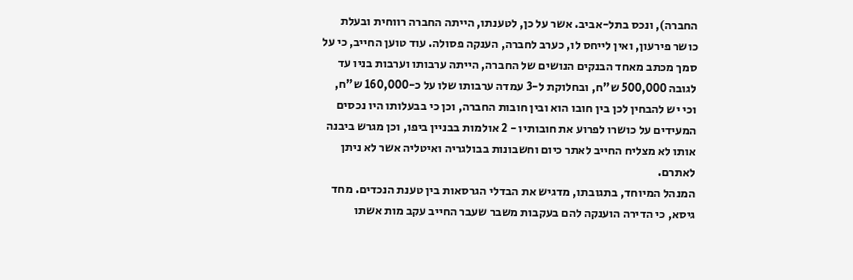החברה), ונכס בתל-אביב. אשר על כן, לטענתו, הייתה החברה רווחית ובעלת כושר פירעון, ואין לייחס לו, כערב לחברה, הענקה פסולה. עוד טוען החייב, כי על סמך מכתב מאחד הבנקים הנושים של החברה, הייתה ערבותו וערבות בניו עד לגובה 500,000 ש"ח, ובחלוקת ל-3 עמדה ערבותו שלו על כ-160,000 ש"ח, וכי יש להבחין לכן בין חובו הוא ובין חובות החברה, וכן כי בבעלותו היו נכסים המעידים על כושרו לפרוע את חובותיו - 2 אולמות בבניין ביפו, וכן מגרש ביבנה אותו לא מצליח החייב לאתר כיום וחשבונות בבולגריה ואיטליה אשר לא ניתן לאתרם.
המנהל המיוחד, בתגובתו, מדגיש את הבדלי הגרסאות בין טענת הנכדים. מחד גיסא, כי הדירה הוענקה להם בעקבות משבר שעבר החייב עקב מות אשתו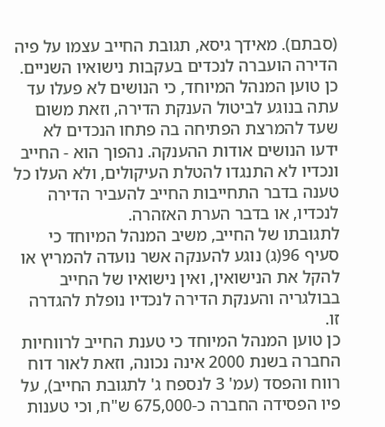(סבתם). מאידך גיסא, תגובת החייב עצמו על פיה הדירה הועברה לנכדים בעקבות נישואיו השניים. כן טוען המנהל המיוחד, כי הנושים לא פעלו עד עתה בנוגע לביטול הענקת הדירה, וזאת משום שעד להמרצת הפתיחה בה פתחו הנכדים לא ידעו הנושים אודות ההענקה. נהפוך הוא - החייב ונכדיו לא התנגדו להטלת העיקולים, ולא העלו כל טענה בדבר התחייבות החייב להעביר הדירה לנכדיו, או בדבר הערת האזהרה.
לתגובתו של החייב, משיב המנהל המיוחד כי סעיף 96(ג) נוגע להענקה אשר נועדה להמריץ או להקל את הנישואין, ואין נישואיו של החייב בבולגריה והענקת הדירה לנכדיו נופלת להגדרה זו.
כן טוען המנהל המיוחד כי טענת החייב לרווחיות החברה בשנת 2000 אינה נכונה, וזאת לאור דוח רווח והפסד (עמ' 3 לנספח ג' לתגובת החייב), על פיו הפסידה החברה כ-675,000 ש"ח, וכי טענות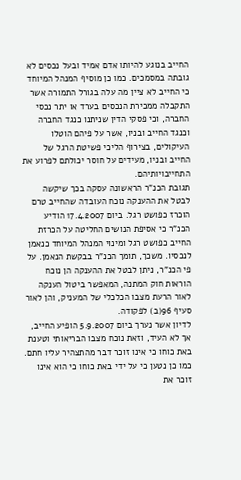החייב בנוגע להיותו אדם אמיד ובעל נכסים לא גובתה במסמכים. כמו כן מוסיף המנהל המיוחד כי החייב לא ציין מה עלה בגורל התמורה אשר התקבלה ממכירת הנכסים בערד או יתר נכסי החברה, וכי פסקי הדין שניתנו כנגד החברה וכנגד החייב ובניו, אשר על פיהם הוטלו העיקולים, בצירוף הליכי פשיטת הרגל של החייב ובניו, מעידים על חוסר יכולתם לפרוע את התחייבויותיהם.
תגובת הכנ"ר הראשונה עסקה בכך שיקשה לבטל את ההענקה נוכח העובדה שהחייב טרם הוכרז כפושט רגל. ביום 17.4.2007 הודיע הכנ"ר כי אסיפת הנושים החליטה על הכרזת החייב כפושט רגל ומינוי המנהל המיוחד כנאמן לנכסיו. משכך, תומך הכנ"ר בבקשת הנאמן. על פי הכנ"ר, ניתן לבטל את ההענקה הן נוכח הוראות חוק המתנה, המאפשר ביטול הענקה לאור הרעת מצבו הכלכלי של המעניק, והן לאור סעיף 96(ב) לפקודה.
לדיון אשר נערך ביום 5.9.2007 הופיע החייב, אך לא העיד, וזאת נוכח מצבו הבריאותי וטענת באת כוחו כי אינו זוכר דבר מהתצהיר עליו חתם. כמו כן נטען כי על ידי באת כוחו כי הוא אינו זוכר את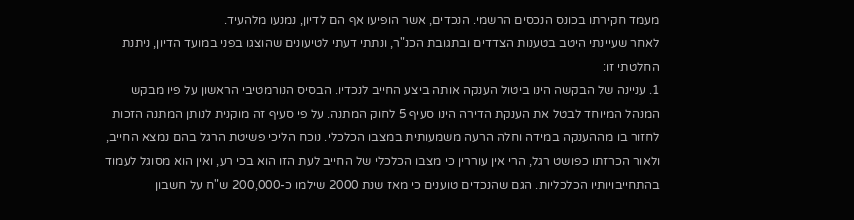מעמד חקירתו בכונס הנכסים הרשמי. הנכדים, אשר הופיעו אף הם לדיון, נמנעו מלהעיד.
לאחר שעיינתי היטב בטענות הצדדים ובתגובת הכנ"ר, ונתתי דעתי לטיעונים שהוצגו בפני במועד הדיון, ניתנת החלטתי זו:
1. עניינה של הבקשה הינו ביטול הענקה אותה ביצע החייב לנכדיו. הבסיס הנורמטיבי הראשון על פיו מבקש המנהל המיוחד לבטל את הענקת הדירה הינו סעיף 5 לחוק המתנה. על פי סעיף זה מוקנית לנותן המתנה הזכות לחזור בו מההענקה במידה וחלה הרעה משמעותית במצבו הכלכלי. נוכח הליכי פשיטת הרגל בהם נמצא החייב, ולאור הכרזתו כפושט רגל, הרי אין עוררין כי מצבו הכלכלי של החייב לעת הזו הוא בכי רע, ואין הוא מסוגל לעמוד בהתחייבויותיו הכלכליות. הגם שהנכדים טוענים כי מאז שנת 2000 שילמו כ-200,000 ש"ח על חשבון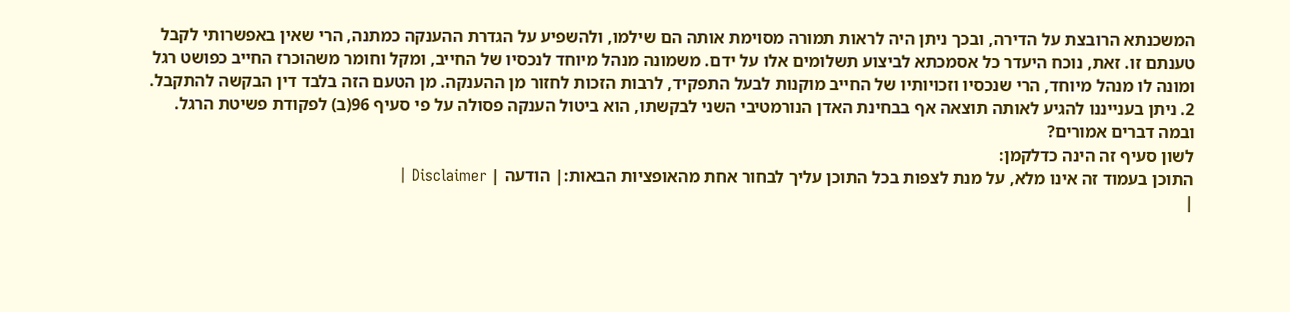המשכנתא הרובצת על הדירה, ובכך ניתן היה לראות תמורה מסוימת אותה הם שילמו, ולהשפיע על הגדרת ההענקה כמתנה, הרי שאין באפשרותי לקבל טענתם זו. זאת, נוכח היעדר כל אסמכתא לביצוע תשלומים אלו על ידם. משמונה מנהל מיוחד לנכסיו של החייב, ומקל וחומר משהוכרז החייב כפושט רגל ומונה לו מנהל מיוחד, הרי שנכסיו וזכויותיו של החייב מוקנות לבעל התפקיד, לרבות הזכות לחזור מן ההענקה. מן הטעם הזה בלבד דין הבקשה להתקבל.
2. ניתן בענייננו להגיע לאותה תוצאה אף בבחינת האדן הנורמטיבי השני לבקשתו, הוא ביטול הענקה פסולה על פי סעיף 96(ב) לפקודת פשיטת הרגל. ובמה דברים אמורים?
לשון סעיף זה הינה כדלקמן:
התוכן בעמוד זה אינו מלא, על מנת לצפות בכל התוכן עליך לבחור אחת מהאופציות הבאות:| הודעה | Disclaimer |
|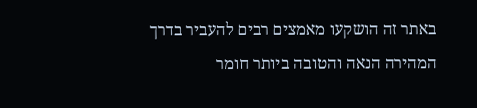באתר זה הושקעו מאמצים רבים להעביר בדרך המהירה הנאה והטובה ביותר חומר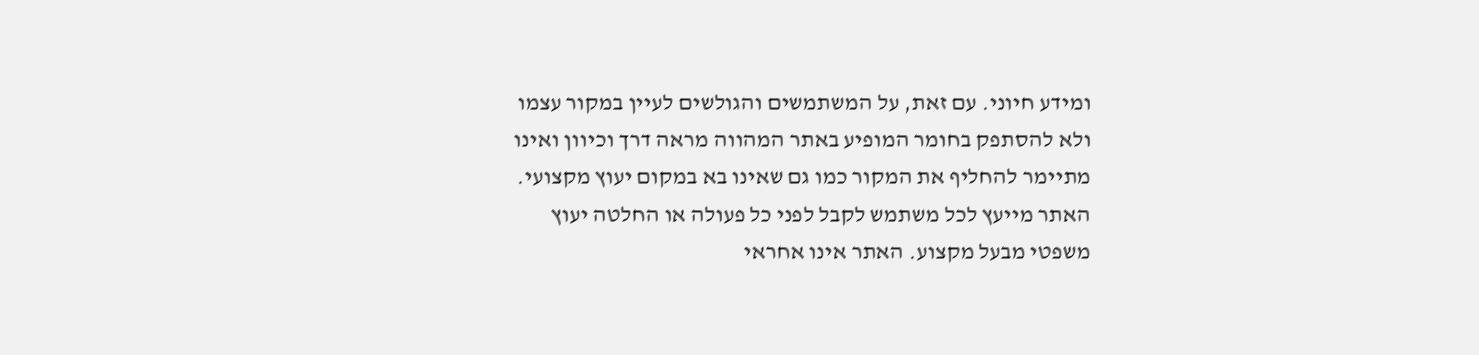ומידע חיוני. עם זאת, על המשתמשים והגולשים לעיין במקור עצמו ולא להסתפק בחומר המופיע באתר המהווה מראה דרך וכיוון ואינו מתיימר להחליף את המקור כמו גם שאינו בא במקום יעוץ מקצועי. האתר מייעץ לכל משתמש לקבל לפני כל פעולה או החלטה יעוץ משפטי מבעל מקצוע. האתר אינו אחראי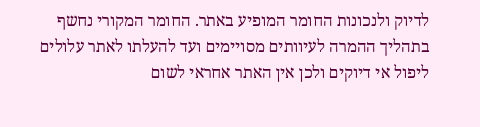לדיוק ולנכונות החומר המופיע באתר. החומר המקורי נחשף בתהליך ההמרה לעיוותים מסויימים ועד להעלתו לאתר עלולים ליפול אי דיוקים ולכן אין האתר אחראי לשום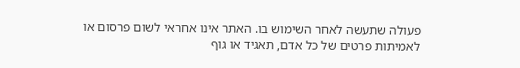פעולה שתעשה לאחר השימוש בו. האתר אינו אחראי לשום פרסום או לאמיתות פרטים של כל אדם, תאגיד או גוף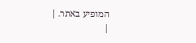המופיע באתר. |
|